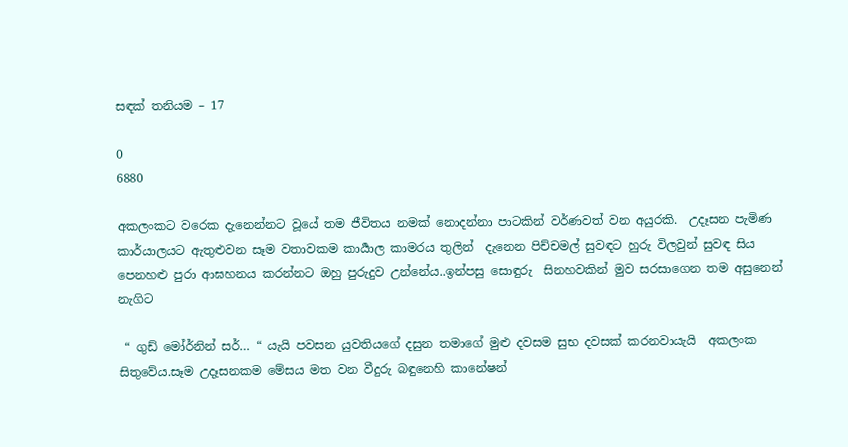සඳක් තනියම – 17

0
6880

අකලංකට වරෙක දැනෙන්නට වූයේ තම ජීවිතය නමක් නොදන්නා පාටකින් වර්ණවත් වන අයුරකි.  උදෑසන පැමිණ කාර්යාලයට ඇතුළුවන සෑම වතාවකම කාර්‍යාල කාමරය තුලින්  දැනෙන පිච්චමල් සුවඳට හුරු විලවුන් සුවඳ සිය පෙනහළු පුරා ආඝහනය කරන්නට ඔහු පුරුදුව උන්නේය..ඉන්පසු සොඳුරු  සිනහවකින් මුව සරසාගෙන තම අසුනෙන් නැගිට

 “ ගුඩ් මෝර්නින් සර්… “ යැයි පවසන යුවතියගේ දසුන තමාගේ මුළු දවසම සුභ දවසක් කරනවායැයි  අකලංක සිතුවේය.සෑම උදෑසනකම මේසය මත වන වීදුරු බඳුනෙහි කානේෂන්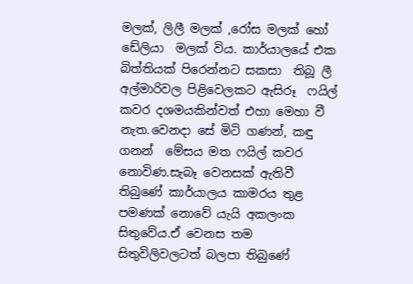මලක්, ලිලී මලක් ,රෝස මලක් හෝ ඩේලියා  මලක් විය. කාර්යාලයේ එක බිත්තියක් පිරෙන්නට සකසා  තිබූ ලී අල්මාරිවල පිළිවෙලකට ඇසිරූ  ෆයිල් කවර දශමයකින්වත් එහා මෙහා වී නැත.වෙනදා සේ මිටි ගණන්, කඳු ගනන්  මේසය මත ෆයිල් කවර නොවිණ.සැබෑ වෙනසක් ඇතිවී තිබුණේ කාර්යාලය කාමරය තුළ පමණක් නොවේ යැයි අකලංක සිතුවේය.ඒ වෙනස තම සිතුවිලිවලටත් බලපා තිබුණේ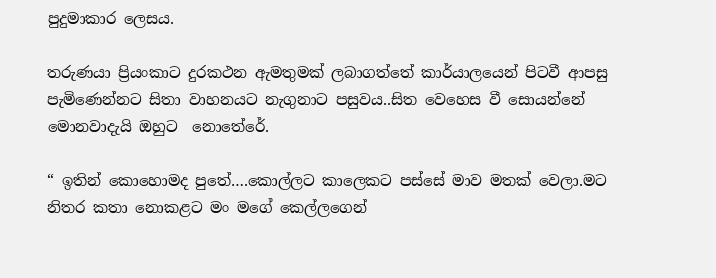පුදුමාකාර ලෙසය.

තරුණයා ප්‍රියංකාට දුරකථන ඇමතුමක් ලබාගත්තේ කාර්යාලයෙන් පිටවී ආපසු පැමිණෙන්නට සිතා වාහනයට නැගුනාට පසුවය..සිත වෙහෙස වී සොයන්නේ මොනවාදැයි ඔහුට  නොතේරේ.

“ ඉතින් කොහොමද පුතේ….කොල්ලට කාලෙකට පස්සේ මාව මතක් වෙලා.මට නිතර කතා නොකළට මං මගේ කෙල්ලගෙන්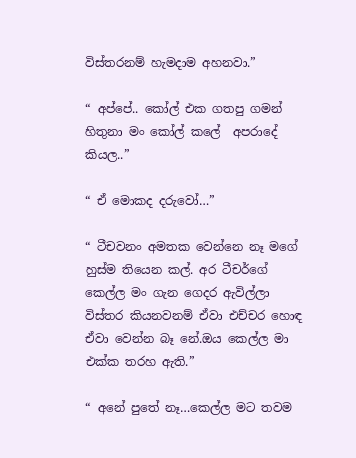විස්තරනම් හැමදාම අහනවා.”

“ අප්පේ.. කෝල් එක ගතපු ගමන් හිතුනා මං කෝල් කලේ  අපරාදේ කියල..”

“ ඒ මොකද දරුවෝ…”

“ ටීචවනං අමතක වෙන්නෙ නෑ මගේ හුස්ම තියෙන කල්. අර ටීචර්ගේ කෙල්ල මං ගැන ගෙදර ඇවිල්ලා විස්තර කියනවනම් ඒවා එච්චර හොඳ ඒවා වෙන්න බෑ නේ.ඔය කෙල්ල මා එක්ක තරහ ඇති.”

“ අනේ පුතේ නෑ…කෙල්ල මට තවම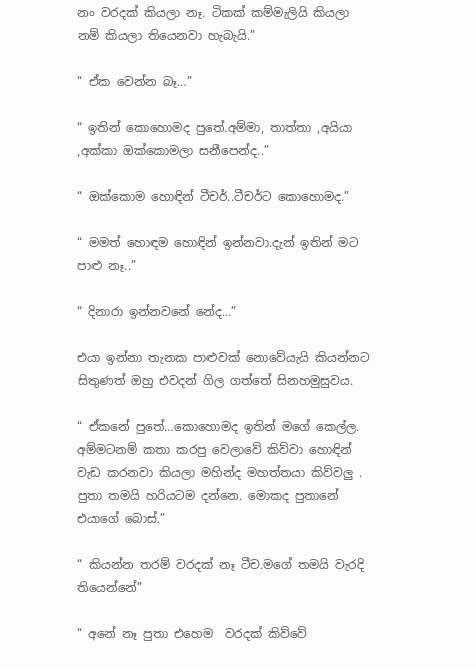නං වරදක් කියලා නෑ. ටිකක් කම්මැලියි කියලා නම් කියලා තියෙනවා හැබැයි.”

“ ඒක වෙන්න බෑ…”

“ ඉතින් කොහොමද පුතේ.අම්මා, තාත්තා ,අයියා ,අක්කා ඔක්කොමලා සනීපෙන්ද..”

“ ඔක්කොම හොඳින් ටීචර්..ටීචර්ට කොහොමද.”

“ මමත් හොඳම හොඳින් ඉන්නවා.දැන් ඉතින් මට පාළු නෑ..”

“ දිනාරා ඉන්නවනේ නේද…”

එයා ඉන්නා තැනක පාළුවක් නොවේයැයි කියන්නට සිතුණත් ඔහු එවදන් ගිල ගත්තේ සිනහමුසුවය.

“ ඒකනේ පුතේ…කොහොමද ඉතින් මගේ කෙල්ල. අම්මටනම් කතා කරපු වෙලාවේ කිව්වා හොඳින් වැඩ කරනවා කියලා මහින්ද මහත්තයා කිව්වලු . පුතා තමයි හරියටම දන්නෙ. මොකද පුතානේ එයාගේ බොස්.”

“ කියන්න තරම් වරදක් නෑ ටීච.මගේ තමයි වැරදි තියෙන්නේ”

“ අනේ නෑ පුතා එහෙම  වරදක් කිව්වේ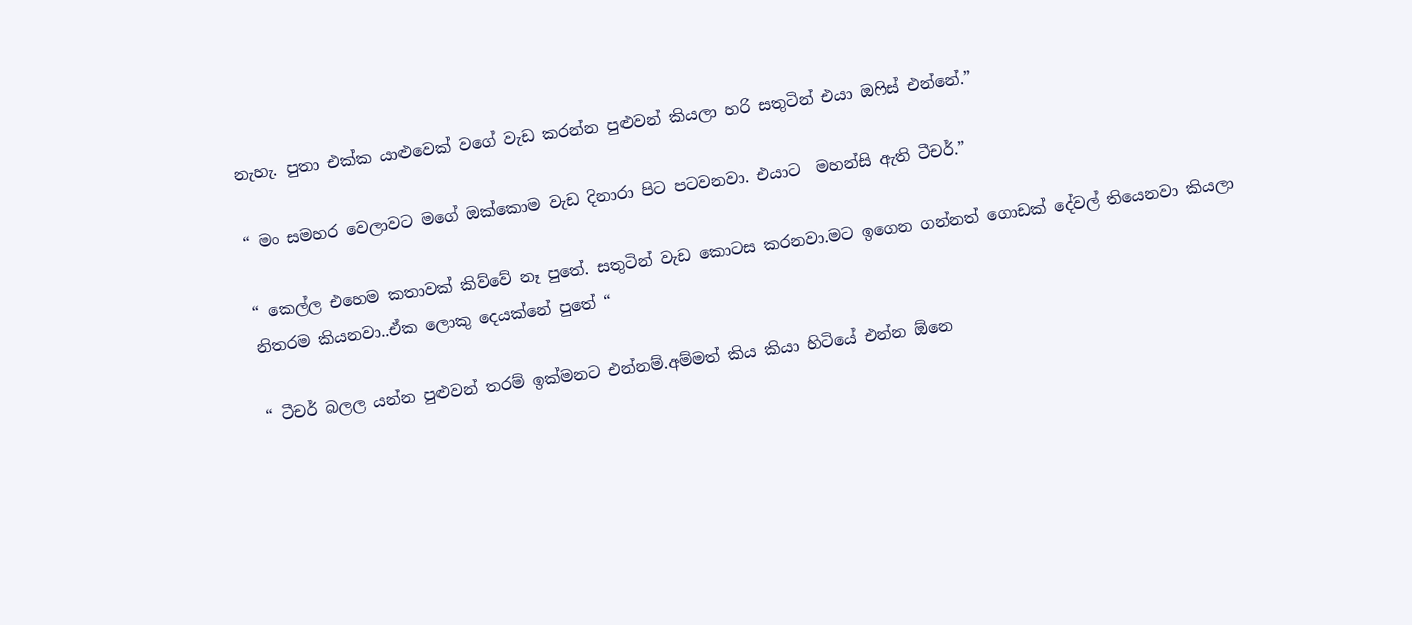නැහැ. පුතා එක්ක යාළුවෙක් වගේ වැඩ කරන්න පුළුවන් කියලා හරි සතුටින් එයා ඔෆිස් එන්නේ.”

“ මං සමහර වෙලාවට මගේ ඔක්කොම වැඩ දිනාරා පිට පටවනවා. එයාට  මහන්සි ඇති ටීචර්.”

“ කෙල්ල එහෙම කතාවක් කිව්වේ නෑ පුතේ. සතුටින් වැඩ කොටස කරනවා.මට ඉගෙන ගන්නත් ගොඩක් දේවල් තියෙනවා කියලා නිතරම කියනවා..ඒක ලොකු දෙයක්නේ පුතේ “

“ ටීචර් බලල යන්න පුළුවන් තරම් ඉක්මනට එන්නම්.අම්මත් කිය කියා හිටියේ එන්න ඕනෙ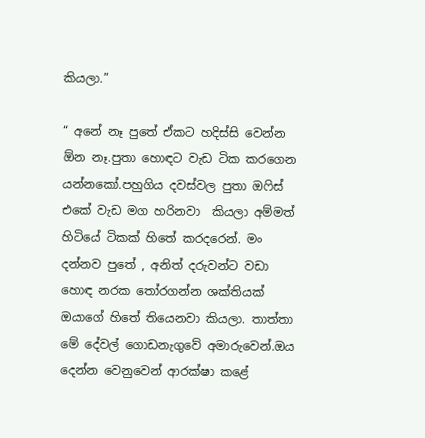කියලා.”

“ අනේ නෑ පුතේ ඒකට හදිස්සි වෙන්න ඕන නෑ.පුතා හොඳට වැඩ ටික කරගෙන යන්නකෝ.පහුගිය දවස්වල පුතා ඔෆිස් එකේ වැඩ මග හරිනවා  කියලා අම්මත් හිටියේ ටිකක් හිතේ කරදරෙන්. මං දන්නව පුතේ , අනිත් දරුවන්ට වඩා හොඳ නරක තෝරගන්න ශක්තියක් ඔයාගේ හිතේ තියෙනවා කියලා. තාත්තා මේ දේවල් ගොඩනැගුවේ අමාරුවෙන්.ඔය දෙන්න වෙනුවෙන් ආරක්ෂා කළේ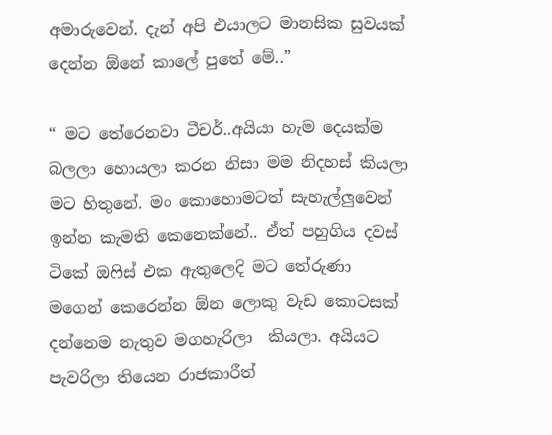අමාරුවෙන්. දැන් අපි එයාලට මානසික සුවයක් දෙන්න ඕනේ කාලේ පුතේ මේ..”

“ මට තේරෙනවා ටීචර්..අයියා හැම දෙයක්ම බලලා හොයලා කරන නිසා මම නිදහස් කියලා මට හිතුනේ. මං කොහොමටත් සැහැල්ලුවෙන් ඉන්න කැමති කෙනෙක්නේ.. ඒත් පහුගිය දවස් ටිකේ ඔෆිස් එක ඇතුලෙදි මට තේරුණා මගෙන් කෙරෙන්න ඕන ලොකු වැඩ කොටසක් දන්නෙම නැතුව මගහැරිලා  කියලා. අයියට පැවරිලා තියෙන රාජකාරීත්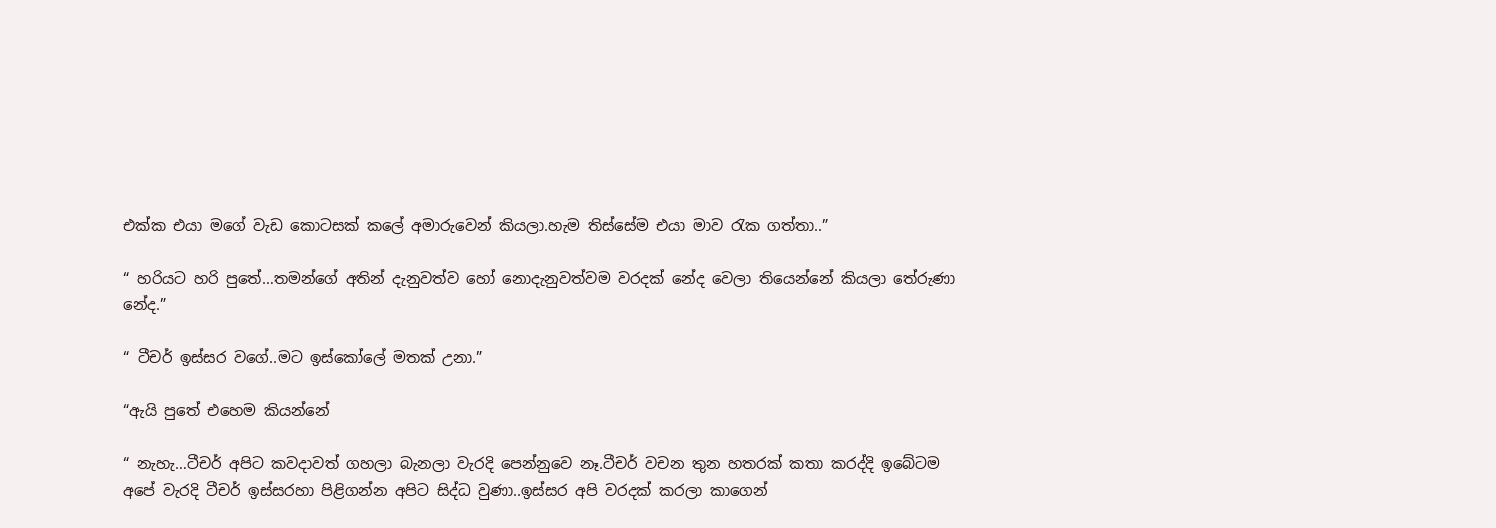එක්ක එයා මගේ වැඩ කොටසක් කලේ අමාරුවෙන් කියලා.හැම තිස්සේම එයා මාව රැක ගත්තා..”

“ හරියට හරි පුතේ…තමන්ගේ අතින් දැනුවත්ව හෝ නොදැනුවත්වම වරදක් නේද වෙලා තියෙන්නේ කියලා තේරුණා නේද.”

“ ටීචර් ඉස්සර වගේ..මට ඉස්කෝලේ මතක් උනා.”

“ඇයි පුතේ එහෙම කියන්නේ

“ නැහැ…ටීචර් අපිට කවදාවත් ගහලා බැනලා වැරදි පෙන්නුවෙ නෑ.ටීචර් වචන තුන හතරක් කතා කරද්දි ඉබේටම අපේ වැරදි ටීචර් ඉස්සරහා පිළිගන්න අපිට සිද්ධ වුණා..ඉස්සර අපි වරදක් කරලා කාගෙන්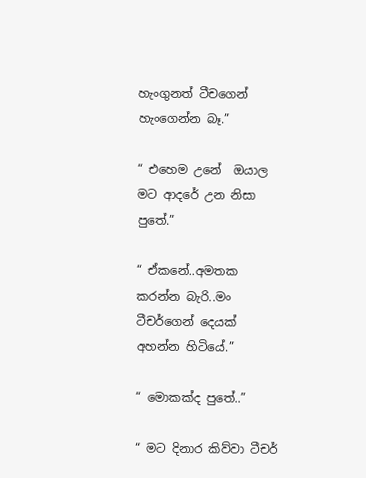හැංගුනත් ටීචගෙන් හැංගෙන්න බෑ.”

“ එහෙම උනේ  ඔයාල මට ආදරේ උන නිසා පුතේ.”

“ ඒකනේ..අමතක කරන්න බැරි..මං ටීචර්ගෙන් දෙයක් අහන්න හිටියේ.”

“ මොකක්ද පුතේ..”

“ මට දිනාර කිව්වා ටීචර්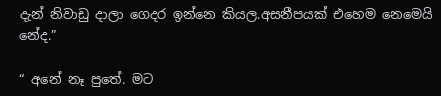දැන් නිවාඩු දාලා ගෙදර ඉන්නෙ කියල.අසනීපයක් එහෙම නෙමෙයි නේද.”

“ අනේ නෑ පුතේ. මට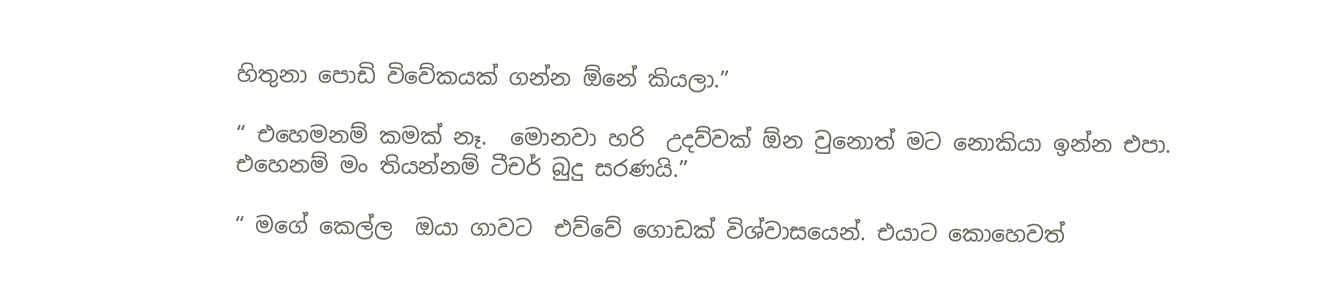හිතුනා පොඩි විවේකයක් ගන්න ඕනේ කියලා.”

“ එහෙමනම් කමක් නෑ.  මොනවා හරි  උදව්වක් ඕන වුනොත් මට නොකියා ඉන්න එපා. එහෙනම් මං තියන්නම් ටීචර් බුදු සරණයි.”

“ මගේ කෙල්ල  ඔයා ගාවට  එව්වේ ගොඩක් විශ්වාසයෙන්. එයාට කොහෙවත්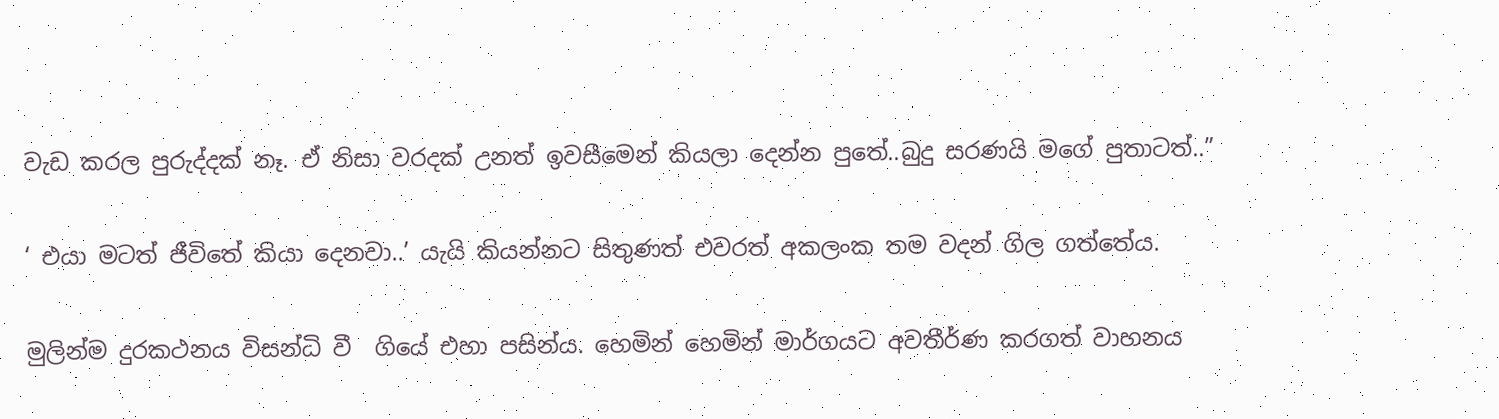වැඩ කරල පුරුද්දක් නෑ. ඒ නිසා වරදක් උනත් ඉවසීමෙන් කියලා දෙන්න පුතේ..බුදු සරණයි මගේ පුතාටත්..”

‘ එයා මටත් ජීවිතේ කියා දෙනවා..’ යැයි කියන්නට සිතුණත් එවරත් අකලංක තම වදන් ගිල ගත්තේය.

මුලින්ම දුරකථනය විසන්ධි වී  ගියේ එහා පසින්ය. හෙමින් හෙමින් මාර්ගයට අවතීර්ණ කරගත් වාහනය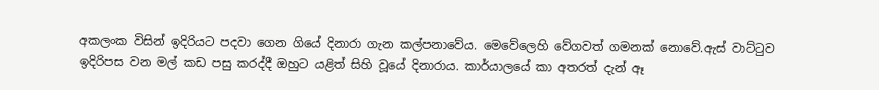අකලංක විසින් ඉදිරියට පදවා ගෙන ගියේ දිනාරා ගැන කල්පනාවේය. මෙවේලෙහි වේගවත් ගමනක් නොවේ.ඇස් වාට්ටුව ඉදිරිපස වන මල් කඩ පසු කරද්දී ඔහුට යළිත් සිහි වූයේ දිනාරාය. කාර්යාලයේ කා අතරත් දැන් ඈ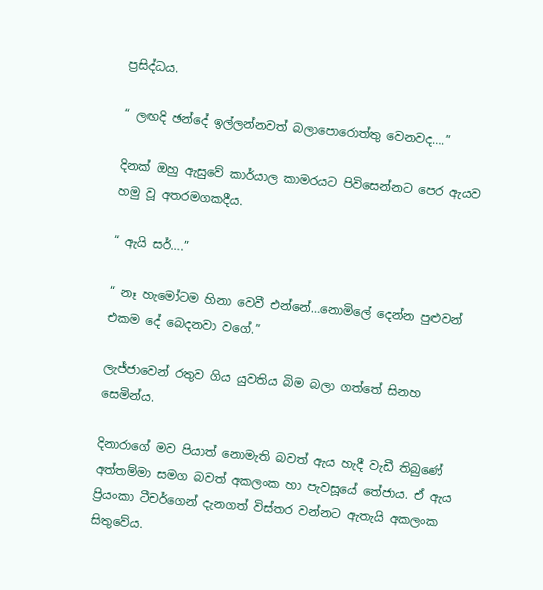ප්‍රසිද්ධය.

“ ලඟදි ඡන්දේ ඉල්ලන්නවත් බලාපොරොත්තු වෙනවද….”

දිනක් ඔහු ඇසුවේ කාර්යාල කාමරයට පිවිසෙන්නට පෙර ඇයව හමු වූ අතරමගකදීය.

“ ඇයි සර්….”

“ නෑ හැමෝටම හිනා වෙවී එන්නේ…නොමිලේ දෙන්න පුළුවන් එකම දේ බෙදනවා වගේ.”

ලැජ්ජාවෙන් රතුව ගිය යුවතිය බිම බලා ගත්තේ සිනහ සෙමින්ය.

දිනාරාගේ මව පියාත් නොමැති බවත් ඇය හැදී වැඩී තිබුණේ අත්තම්මා සමග බවත් අකලංක හා පැවසූයේ තේජාය. ඒ ඇය ප්‍රියංකා ටීචර්ගෙන් දැනගත් විස්තර වන්නට ඇතැයි අකලංක සිතුවේය.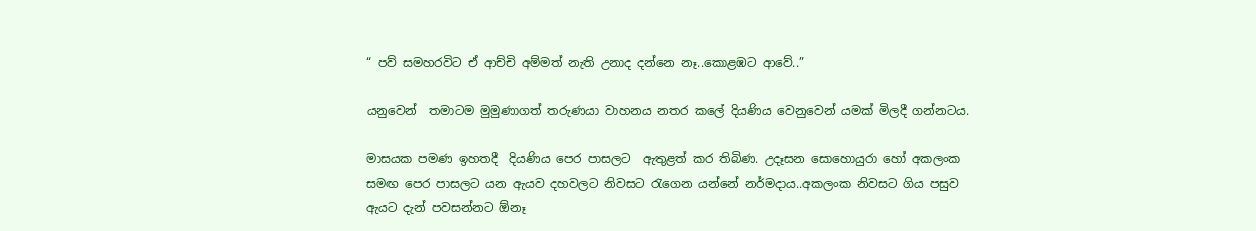“ පව් සමහරවිට ඒ ආච්චි අම්මත් නැති උනාද දන්නෙ නෑ..කොළඹට ආවේ..”

යනුවෙන්  තමාටම මුමුණාගත් තරුණයා වාහනය නතර කලේ දියණිය වෙනුවෙන් යමක් මිලදී ගන්නටය.

මාසයක පමණ ඉහතදී  දියණිය පෙර පාසලට  ඇතුළත් කර තිබිණ. උදෑසන සොහොයුරා හෝ අකලංක සමඟ පෙර පාසලට යන ඇයව දහවලට නිවසට රැගෙන යන්නේ නර්මදාය..අකලංක නිවසට ගිය පසුව ඇයට දැන් පවසන්නට ඕනෑ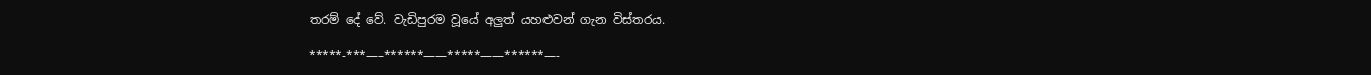තරම් දේ වේ. වැඩිපුරම වූයේ අලුත් යහළුවන් ගැන විස්තරය.

*****-***—–******——*****——******—-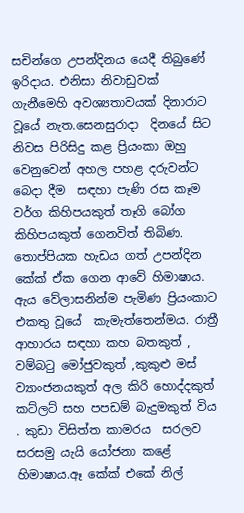සචින්ගෙ උපන්දිනය යෙදී තිබුණේ ඉරිදාය. එනිසා නිවාඩුවක් ගැනීමෙහි අවශ්‍යතාවයක් දිනාරාට   වූයේ නැත.සෙනසුරාදා  දිනයේ සිට නිවස පිරිසිදු කළ ප්‍රියංකා ඔහු වෙනුවෙන් අහල පහළ දරුවන්ට බෙදා දීම  සඳහා පැණි රස කෑම වර්ග කිහිපයකුත් තෑගි බෝග කිහිපයකුත් ගෙනවිත් තිබිණ. තොප්පියක හැඩය ගත් උපන්දින කේක් ඒක ගෙන ආවේ හිමාෂාය. ඇය වේලාසනින්ම පැමිණ ප්‍රියංකාට  එකතු වූයේ  කැමැත්තෙන්මය. රාත්‍රී ආහාරය සඳහා කහ බතකුත් , වම්බටු මෝජුවකුත් ,කුකුළු මස් ව්‍යාංජනයකුත් අල කිරි හොද්දකුත් කට්ලට් සහ පපඩම් බැදුමකුත් විය . කුඩා විසිත්ත කාමරය  සරලව සරසමු යැයි යෝජනා කළේ හිමාෂාය.ඈ කේක් එකේ නිල්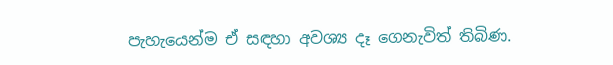පැහැයෙන්ම ඒ සඳහා අවශ්‍ය දෑ ගෙනැවිත් තිබිණ.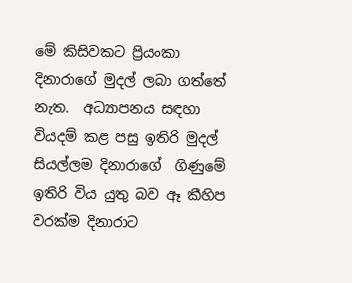මේ කිසිවකට ප්‍රියංකා දිනාරාගේ මුදල් ලබා ගත්තේ නැත.  අධ්‍යාපනය සඳහා වියදම් කළ පසු ඉතිරි මුදල් සියල්ලම දිනාරාගේ  ගිණුමේ ඉතිරි විය යුතු බව ඈ කීහිප  වරක්ම දිනාරාට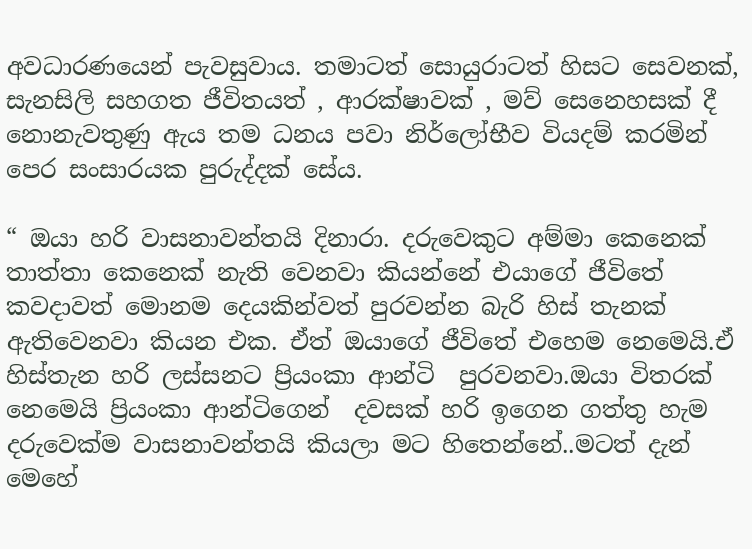අවධාරණයෙන් පැවසුවාය. තමාටත් සොයුරාටත් හිසට සෙවනක්, සැනසිලි සහගත ජීවිතයත් , ආරක්ෂාවක් , මව් සෙනෙහසක් දී  නොනැවතුණු ඇය තම ධනය පවා නිර්ලෝභීව වියදම් කරමින් පෙර සංසාරයක පුරුද්දක් සේය.

“ ඔයා හරි වාසනාවන්තයි දිනාරා. දරුවෙකුට අම්මා කෙනෙක් තාත්තා කෙනෙක් නැති වෙනවා කියන්නේ එයාගේ ජීවිතේ කවදාවත් මොනම දෙයකින්වත් පුරවන්න බැරි හිස් තැනක් ඇතිවෙනවා කියන එක. ඒත් ඔයාගේ ජීවිතේ එහෙම නෙමෙයි.ඒ හිස්තැන හරි ලස්සනට ප්‍රියංකා ආන්ටි  පුරවනවා.ඔයා විතරක් නෙමෙයි ප්‍රියංකා ආන්ටිගෙන්  දවසක් හරි ඉගෙන ගත්තු හැම දරුවෙක්ම වාසනාවන්තයි කියලා මට හිතෙන්නේ..මටත් දැන් මෙහේ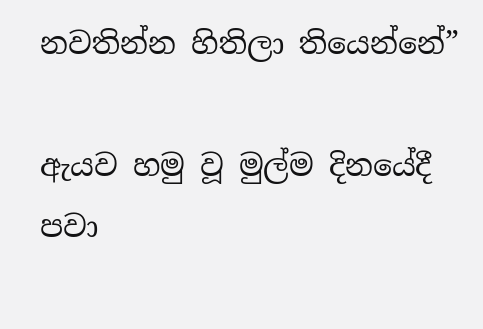නවතින්න හිතිලා තියෙන්නේ”

ඇයව හමු වූ මුල්ම දිනයේදී පවා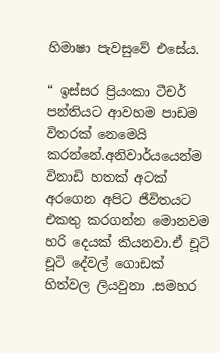හිමාෂා පැවසුවේ එසේය.

“ ඉස්සර ප්‍රියංකා ටීචර් පන්තියට ආවහම පාඩම විතරක් නෙමෙයි කරන්නේ.අනිවාර්යයෙන්ම විනාඩි හතක් අටක් අරගෙන අපිට ජීවිතයට එකතු කරගන්න මොනවම හරි දෙයක් කියනවා.ඒ චූටි චූටි දේවල් ගොඩක් හිත්වල ලියවුනා .සමහර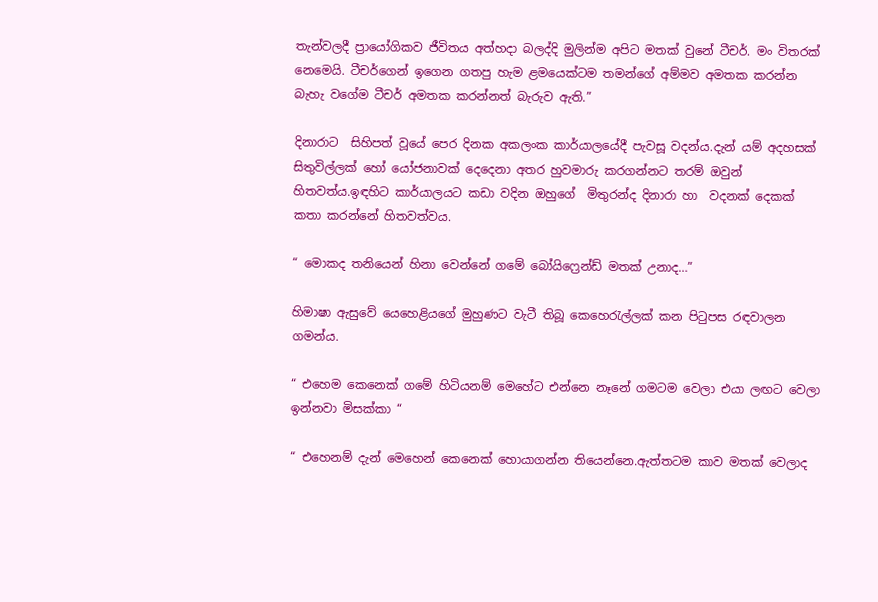තැන්වලදී ප්‍රායෝගිකව ජීවිතය අත්හදා බලද්දි මුලින්ම අපිට මතක් වුනේ ටීචර්. මං විතරක් නෙමෙයි. ටීචර්ගෙන් ඉගෙන ගතපු හැම ළමයෙක්ටම තමන්ගේ අම්මව අමතක කරන්න බැහැ වගේම ටීචර් අමතක කරන්නත් බැරුව ඇති.”

දිනාරාට  සිහිපත් වූයේ පෙර දිනක අකලංක කාර්යාලයේදී පැවසූ වදන්ය.දැන් යම් අදහසක් සිතුවිල්ලක් හෝ යෝජනාවක් දෙදෙනා අතර හුවමාරු කරගන්නට තරම් ඔවුන් හිතවත්ය.ඉඳහිට කාර්යාලයට කඩා වදින ඔහුගේ  මිතුරන්ද දිනාරා හා  වදනක් දෙකක් කතා කරන්නේ හිතවත්වය.

“ මොකද තනියෙන් හිනා වෙන්නේ ගමේ බෝයිෆ්‍රෙන්ඩ් මතක් උනාද…”

හිමාෂා ඇසුවේ යෙහෙළියගේ මුහුණට වැටී තිබූ කෙහෙරැල්ලක් කන පිටුපස රඳවාලන ගමන්ය.

“ එහෙම කෙනෙක් ගමේ හිටියනම් මෙහේට එන්නෙ නෑනේ ගමටම වෙලා එයා ලඟට වෙලා ඉන්නවා මිසක්කා “

“ එහෙනම් දැන් මෙහෙන් කෙනෙක් හොයාගන්න තියෙන්නෙ.ඇත්තටම කාව මතක් වෙලාද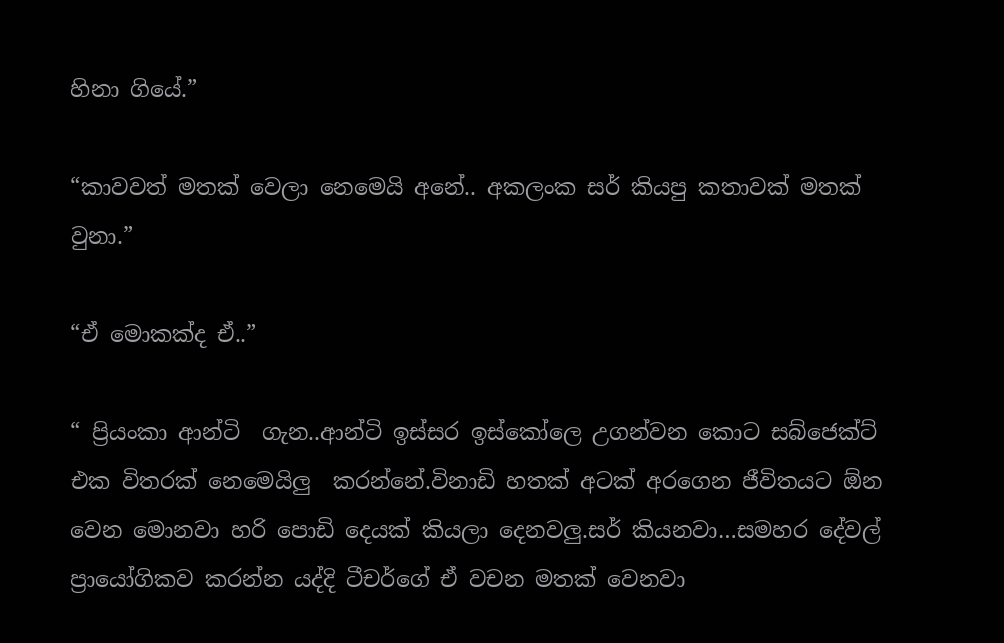හිනා ගියේ.”

“කාවවත් මතක් වෙලා නෙමෙයි අනේ.. අකලංක සර් කියපු කතාවක් මතක් වුනා.”

“ඒ මොකක්ද ඒ..”

“ ප්‍රියංකා ආන්ටි  ගැන..ආන්ටි ඉස්සර ඉස්කෝලෙ උගන්වන කොට සබ්ජෙක්ට්  එක විතරක් නෙමෙයිලු  කරන්නේ.විනාඩි හතක් අටක් අරගෙන ජීවිතයට ඕන වෙන මොනවා හරි පොඩි දෙයක් කියලා දෙනවලු.සර් කියනවා…සමහර දේවල් ප්‍රායෝගිකව කරන්න යද්දි ටීචර්ගේ ඒ වචන මතක් වෙනවා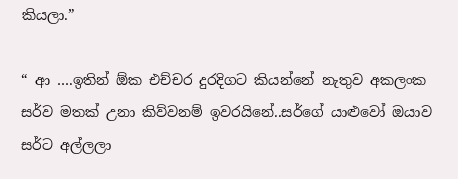කියලා.”

“ ආ ….ඉතින් ඕක එච්චර දුරදිගට කියන්නේ නැතුව අකලංක සර්ව මතක් උනා කිව්වනම් ඉවරයිනේ..සර්ගේ යාළුවෝ ඔයාව සර්ට අල්ලලා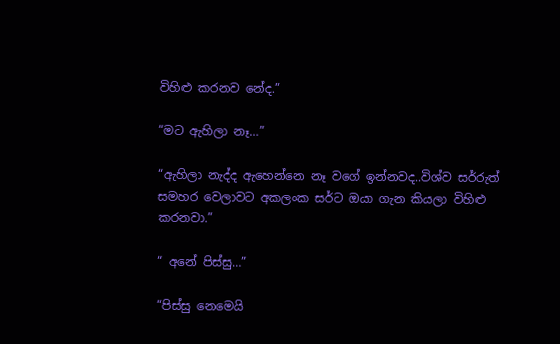විහිළු කරනව නේද.”

“මට ඇහිලා නෑ…”

“ඇහිලා නැද්ද ඇහෙන්නෙ නෑ වගේ ඉන්නවද..විශ්ව සර්රුත් සමහර වෙලාවට අකලංක සර්ට ඔයා ගැන කියලා විහිළු කරනවා.”

“ අනේ පිස්සු…”

“පිස්සු නෙමෙයි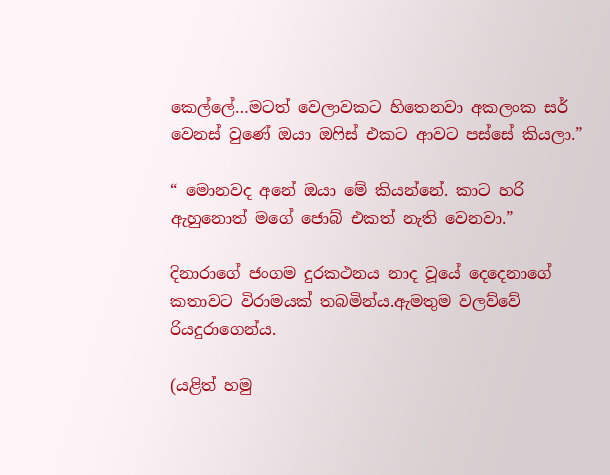කෙල්ලේ…මටත් වෙලාවකට හිතෙනවා අකලංක සර් වෙනස් වුණේ ඔයා ඔෆිස් එකට ආවට පස්සේ කියලා.”

“ මොනවද අනේ ඔයා මේ කියන්නේ. කාට හරි ඇහුනොත් මගේ ජොබ් එකත් නැති වෙනවා.”

දිනාරාගේ ජංගම දුරකථනය නාද වූයේ දෙදෙනාගේ කතාවට විරාමයක් තබමින්ය.ඇමතුම වලව්වේ රියදුරාගෙන්ය.

(යළිත් හමු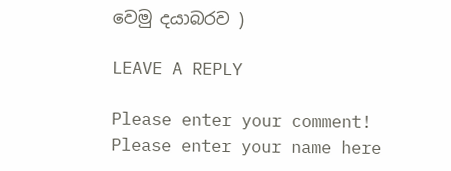වෙමු දයාබරව )

LEAVE A REPLY

Please enter your comment!
Please enter your name here